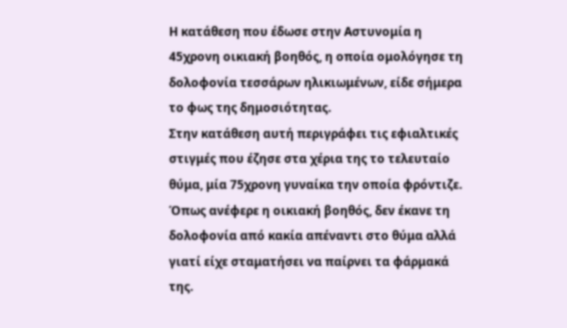Η κατάθεση που έδωσε στην Αστυνομία η 45χρονη οικιακή βοηθός, η οποία ομολόγησε τη δολοφονία τεσσάρων ηλικιωμένων, είδε σήμερα το φως της δημοσιότητας.
Στην κατάθεση αυτή περιγράφει τις εφιαλτικές στιγμές που έζησε στα χέρια της το τελευταίο θύμα, μία 75χρονη γυναίκα την οποία φρόντιζε. Όπως ανέφερε η οικιακή βοηθός, δεν έκανε τη δολοφονία από κακία απέναντι στο θύμα αλλά γιατί είχε σταματήσει να παίρνει τα φάρμακά της.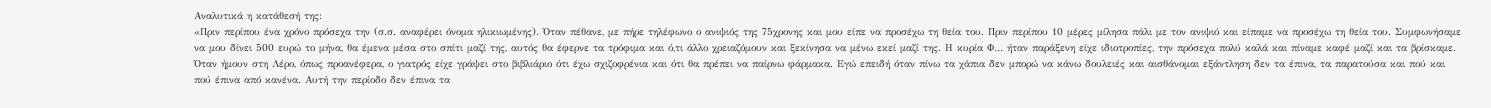Αναλυτικά η κατάθεσή της:
«Πριν περίπου ένα χρόνο πρόσεχα την (σ.σ. αναφέρει όνομα ηλικιωμένης). Όταν πέθανε, με πήρε τηλέφωνο ο ανιψιός της 75χρονης και μου είπε να προσέχω τη θεία του. Πριν περίπου 10 μέρες μίλησα πάλι με τον ανιψιό και είπαμε να προσέχω τη θεία του. Συμφωνήσαμε να μου δίνει 500 ευρώ το μήνα, θα έμενα μέσα στο σπίτι μαζί της, αυτός θα έφερνε τα τρόφιμα και ό,τι άλλο χρειαζόμουν και ξεκίνησα να μένω εκεί μαζί της. Η κυρία Φ… ήταν παράξενη είχε ιδιοτροπίες, την πρόσεχα πολύ καλά και πίναμε καφέ μαζί και τα βρίσκαμε.
Όταν ήμουν στη Λέρο, όπως προανέφερα, ο γιατρός είχε γράψει στο βιβλιάριο ότι έχω σχιζοφρένια και ότι θα πρέπει να παίρνω φάρμακα. Εγώ επειδή όταν πίνω τα χάπια δεν μπορώ να κάνω δουλειές και αισθάνομαι εξάντληση δεν τα έπινα, τα παρατούσα και πού και πού έπινα από κανένα. Αυτή την περίοδο δεν έπινα τα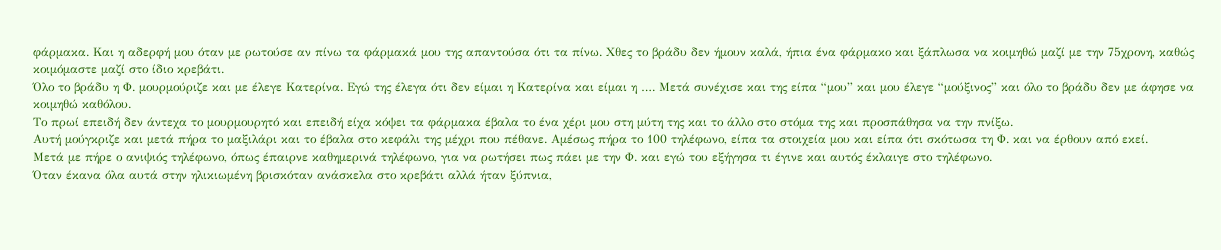φάρμακα. Και η αδερφή μου όταν με ρωτούσε αν πίνω τα φάρμακά μου της απαντούσα ότι τα πίνω. Χθες το βράδυ δεν ήμουν καλά, ήπια ένα φάρμακο και ξάπλωσα να κοιμηθώ μαζί με την 75χρονη, καθώς κοιμόμαστε μαζί στο ίδιο κρεβάτι.
Όλο το βράδυ η Φ. μουρμούριζε και με έλεγε Κατερίνα. Εγώ της έλεγα ότι δεν είμαι η Κατερίνα και είμαι η …. Μετά συνέχισε και της είπα “μου” και μου έλεγε “μούξινος” και όλο το βράδυ δεν με άφησε να κοιμηθώ καθόλου.
Το πρωί επειδή δεν άντεχα το μουρμουρητό και επειδή είχα κόψει τα φάρμακα έβαλα το ένα χέρι μου στη μύτη της και το άλλο στο στόμα της και προσπάθησα να την πνίξω.
Αυτή μούγκριζε και μετά πήρα το μαξιλάρι και το έβαλα στο κεφάλι της μέχρι που πέθανε. Αμέσως πήρα το 100 τηλέφωνο, είπα τα στοιχεία μου και είπα ότι σκότωσα τη Φ. και να έρθουν από εκεί.
Μετά με πήρε ο ανιψιός τηλέφωνο, όπως έπαιρνε καθημερινά τηλέφωνο, για να ρωτήσει πως πάει με την Φ. και εγώ του εξήγησα τι έγινε και αυτός έκλαιγε στο τηλέφωνο.
Όταν έκανα όλα αυτά στην ηλικιωμένη βρισκόταν ανάσκελα στο κρεβάτι αλλά ήταν ξύπνια,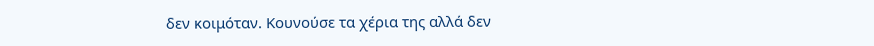δεν κοιμόταν. Κουνούσε τα χέρια της αλλά δεν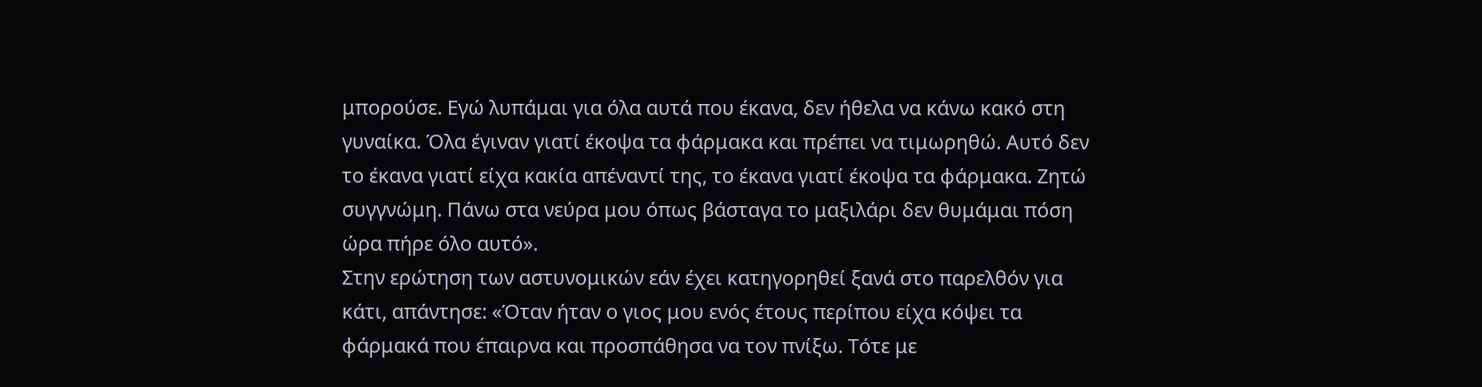μπορούσε. Εγώ λυπάμαι για όλα αυτά που έκανα, δεν ήθελα να κάνω κακό στη γυναίκα. Όλα έγιναν γιατί έκοψα τα φάρμακα και πρέπει να τιμωρηθώ. Αυτό δεν το έκανα γιατί είχα κακία απέναντί της, το έκανα γιατί έκοψα τα φάρμακα. Ζητώ συγγνώμη. Πάνω στα νεύρα μου όπως βάσταγα το μαξιλάρι δεν θυμάμαι πόση ώρα πήρε όλο αυτό».
Στην ερώτηση των αστυνομικών εάν έχει κατηγορηθεί ξανά στο παρελθόν για κάτι, απάντησε: «Όταν ήταν ο γιος μου ενός έτους περίπου είχα κόψει τα φάρμακά που έπαιρνα και προσπάθησα να τον πνίξω. Τότε με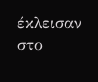έκλεισαν στο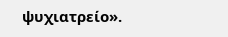ψυχιατρείο».